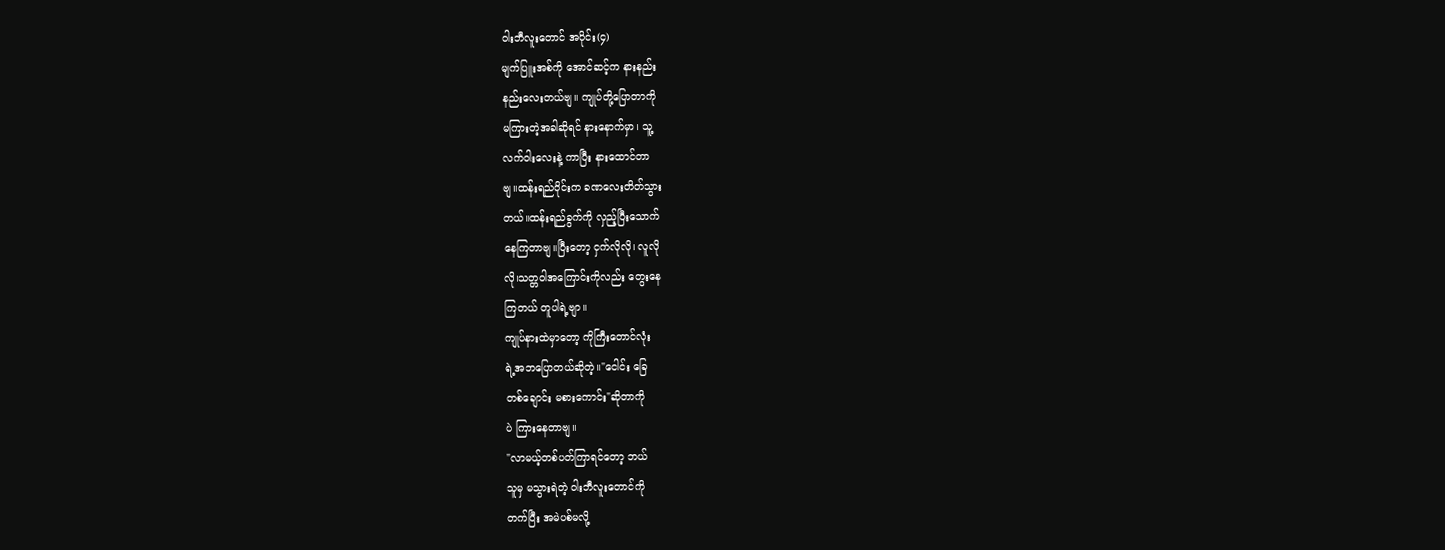ဝါးဘီလူးတောင် အပိုင်း(၄)
မျက်ပြူးအစ်ကို အောင်ဆင့်က နားနည်း
နည်းလေးတယ်ဗျ။ ကျုပ်တို့ပြောတာကို
မကြားတဲ့အခါဆိုရင် နားနောက်မှာ၊ သူ့
လက်ဝါးလေးနဲ့ ကာပြီး နားထောင်တာ
ဗျ။ထန်းရည်ဝိုင်းက ခဏလေးတိတ်သွား
တယ်။ထန်းရည်ခွက်ကို လှည့်ပြီးသောက်
နေကြတာဗျ။ပြီးတော့ ငှက်လိုလို၊ လူလို
လို၊သတ္တဝါအကြောင်းကိုလည်း တွေးနေ
ကြတယ် တူပါရဲ့ဗျာ။
ကျုပ်နားထဲမှာတော့ ကိုကြီးတောင်လုံး
ရဲ့အဘပြောတယ်ဆိုတဲ့။"ငေါင်း ခြေ
တစ်ချောင်း မစားကောင်း"ဆိုတာကို
ပဲ ကြားနေတာဗျ။
"လာမယ့်တစ်ပတ်ကြာရင်တော့ ဘယ်
သူမှ မသွားရဲတဲ့ ဝါးဘီလူးတောင်ကို
တက်ပြီး အမဲပစ်မလို့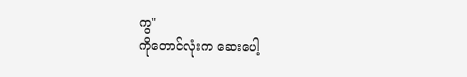ကွ"
ကိုတောင်လုံးက ဆေးပေါ့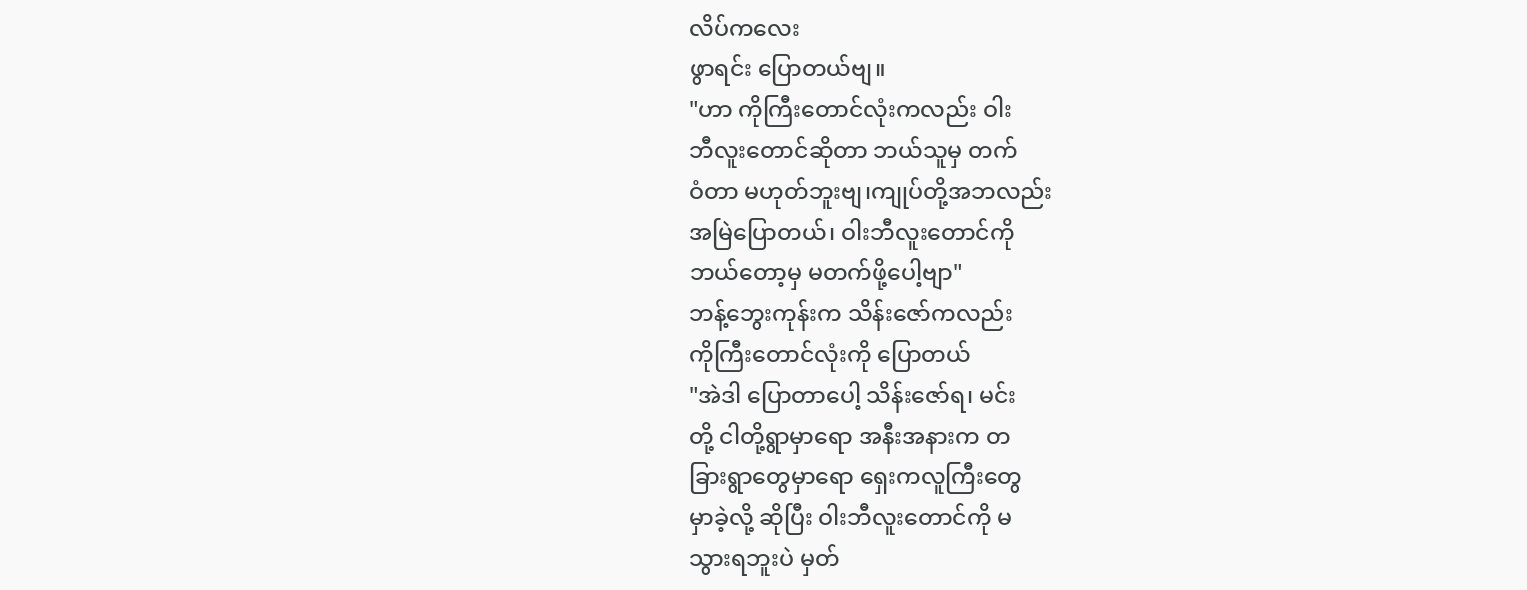လိပ်ကလေး
ဖွာရင်း ပြောတယ်ဗျ။
"ဟာ ကိုကြီးတောင်လုံးကလည်း ဝါး
ဘီလူးတောင်ဆိုတာ ဘယ်သူမှ တက်
ဝံတာ မဟုတ်ဘူးဗျ၊ကျုပ်တို့အဘလည်း
အမြဲပြောတယ်၊ ဝါးဘီလူးတောင်ကို
ဘယ်တော့မှ မတက်ဖို့ပေါ့ဗျာ"
ဘန့်ဘွေးကုန်းက သိန်းဇော်ကလည်း
ကိုကြီးတောင်လုံးကို ပြောတယ်
"အဲဒါ ပြောတာပေါ့ သိန်းဇော်ရ၊ မင်း
တို့ ငါတို့ရွာမှာရော အနီးအနားက တ
ခြားရွာတွေမှာရော ရှေးကလူကြီးတွေ
မှာခဲ့လို့ ဆိုပြီး ဝါးဘီလူးတောင်ကို မ
သွားရဘူးပဲ မှတ်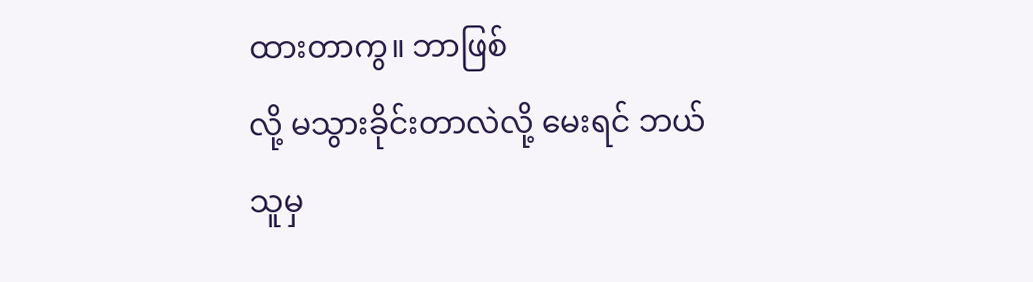ထားတာကွ။ ဘာဖြစ်
လို့ မသွားခိုင်းတာလဲလို့ မေးရင် ဘယ်
သူမှ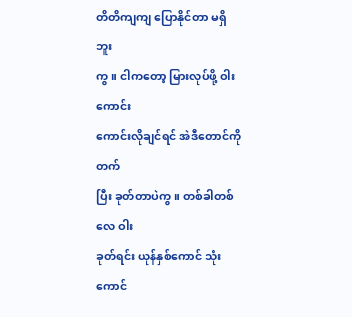တိတိကျကျ ပြောနိုင်တာ မရှိဘူး
ကွ။ ငါကတော့ မြားလုပ်ဖို့ ဝါးကောင်း
ကောင်းလိုချင်ရင် အဲဒီတောင်ကို တက်
ပြီး ခုတ်တာပဲကွ။ တစ်ခါတစ်လေ ဝါး
ခုတ်ရင်း ယုန်နှစ်ကောင် သုံးကောင်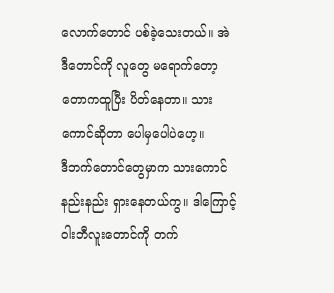လောက်တောင် ပစ်ခဲ့သေးတယ်။ အဲ
ဒီတောင်ကို လူတွေ မရောက်တော့
တောကထူပြီး ပိတ်နေတာ။ သား
ကောင်ဆိုတာ ပေါမှပေါပဲဟေ့။
ဒီဘက်တောင်တွေမှာက သားကောင်
နည်းနည်း ရှားနေတယ်ကွ။ ဒါကြောင့်
ဝါးဘီလူးတောင်ကို တက်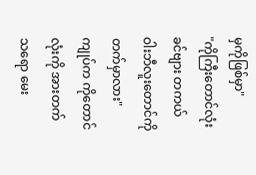မှကိုဖြစ်မှာ"
"ကိုကြီးတောင်လုံး ခင်ဗျား တကယ်
ဝါးဘီလူးတောင်ကို တက်မှာလား"
ကျုပ်က ကိုတောင်လုံးကို အားတက်
သရော မေး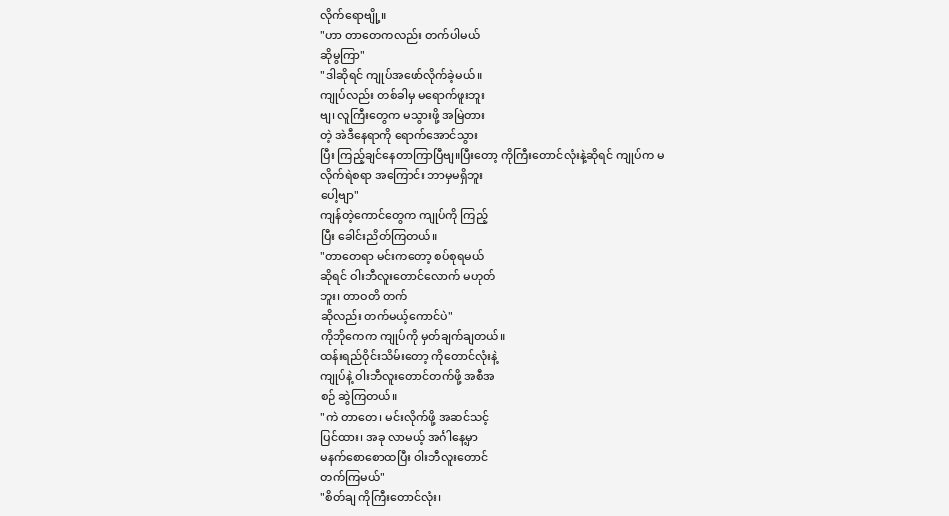လိုက်ရောဗျို့။
"ဟာ တာတေကလည်း တက်ပါမယ်
ဆိုမွကြာ"
"ဒါဆိုရင် ကျုပ်အဖော်လိုက်ခဲ့မယ်။
ကျုပ်လည်း တစ်ခါမှ မရောက်ဖူးဘူး
ဗျ၊ လူကြီးတွေက မသွားဖို့ အမြဲတား
တဲ့ အဲဒီနေရာကို ရောက်အောင်သွား
ပြီး ကြည့်ချင်နေတာကြာပြီဗျ။ပြီးတော့ ကိုကြီးတောင်လုံးနဲ့ဆိုရင် ကျုပ်က မ
လိုက်ရဲစရာ အကြောင်း ဘာမှမရှိဘူး
ပေါ့ဗျာ"
ကျန်တဲ့ကောင်တွေက ကျုပ်ကို ကြည့်
ပြီး ခေါင်းညိတ်ကြတယ်။
"တာတေရာ မင်းကတော့ စပ်စုရမယ်
ဆိုရင် ဝါးဘီလူးတောင်လောက် မဟုတ်
ဘူး၊ တာဝတိ တက်
ဆိုလည်း တက်မယ့်ကောင်ပဲ"
ကိုဘိုကေက ကျုပ်ကို မှတ်ချက်ချတယ်။
ထန်းရည်ဝိုင်းသိမ်းတော့ ကိုတောင်လုံးနဲ့
ကျုပ်နဲ့ ဝါးဘီလူးတောင်တက်ဖို့ အစီအ
စဉ် ဆွဲကြတယ်။
"ကဲ တာတေ၊ မင်းလိုက်ဖို့ အဆင်သင့်
ပြင်ထား၊ အခု လာမယ့် အင်္ဂါနေ့မှာ
မနက်စောစောထပြီး ဝါးဘီလူးတောင်
တက်ကြမယ်"
"စိတ်ချ ကိုကြီးတောင်လုံး၊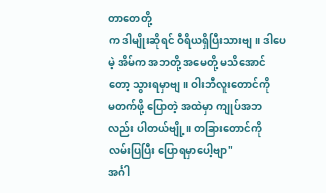တာတေတို့
က ဒါမျိုးဆိုရင် ဝီရိယရှိပြီးသားဗျ။ ဒါပေ
မဲ့ အိမ်က အဘတို့ အမေတို့ မသိအောင်
တော့ သွားရမှာဗျ။ ဝါးဘီလူးတောင်ကို
မတက်ဖို့ ပြောတဲ့ အထဲမှာ ကျုပ်အဘ
လည်း ပါတယ်ဗျို့။ တခြားတောင်ကို
လမ်းပြပြီး ပြောရမှာပေါ့ဗျာ"
အင်္ဂါ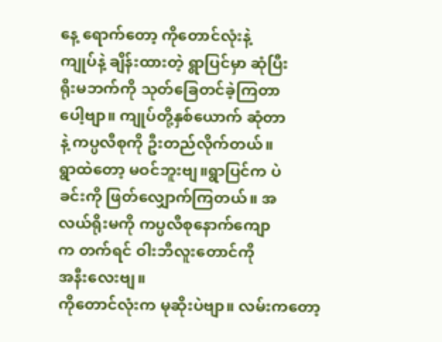နေ့ ရောက်တော့ ကိုတောင်လုံးနဲ့
ကျုပ်နဲ့ ချိန်းထားတဲ့ ရွာပြင်မှာ ဆုံပြီး
ရိုးမဘက်ကို သုတ်ခြေတင်ခဲ့ကြတာ
ပေါ့ဗျာ။ ကျုပ်တို့နှစ်ယောက် ဆုံတာ
နဲ့ ကပ္ပလီစုကို ဦးတည်လိုက်တယ်။
ရွာထဲတော့ မဝင်ဘူးဗျ။ရွာပြင်က ပဲ
ခင်းကို ဖြတ်လျှောက်ကြတယ်။ အ
လယ်ရိုးမကို ကပ္ပလီစုနောက်ကျော
က တက်ရင် ဝါးဘီလူးတောင်ကို
အနီးလေးဗျ။
ကိုတောင်လုံးက မုဆိုးပဲဗျာ။ လမ်းကတော့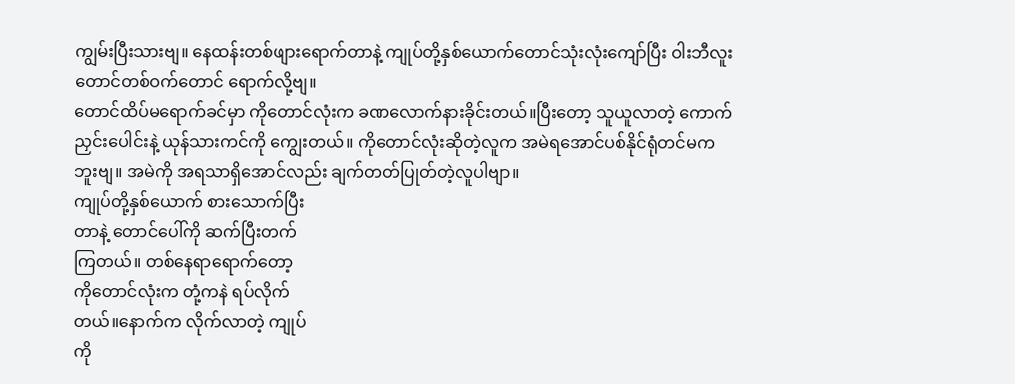ကျွမ်းပြီးသားဗျ။ နေထန်းတစ်ဖျားရောက်တာနဲ့ ကျုပ်တို့နှစ်ယောက်တောင်သုံးလုံးကျော်ပြီး ဝါးဘီလူးတောင်တစ်ဝက်တောင် ရောက်လို့ဗျ။
တောင်ထိပ်မရောက်ခင်မှာ ကိုတောင်လုံးက ခဏလောက်နားခိုင်းတယ်။ပြီးတော့ သူယူလာတဲ့ ကောက်ညှင်းပေါင်းနဲ့ ယုန်သားကင်ကို ကျွေးတယ်။ ကိုတောင်လုံးဆိုတဲ့လူက အမဲရအောင်ပစ်နိုင်ရုံတင်မကဘူးဗျ။ အမဲကို အရသာရှိအောင်လည်း ချက်တတ်ပြုတ်တဲ့လူပါဗျာ။
ကျုပ်တို့နှစ်ယောက် စားသောက်ပြီး
တာနဲ့ တောင်ပေါ်ကို ဆက်ပြီးတက်
ကြတယ်။ တစ်နေရာရောက်တော့
ကိုတောင်လုံးက တုံ့ကနဲ ရပ်လိုက်
တယ်။နောက်က လိုက်လာတဲ့ ကျုပ်
ကို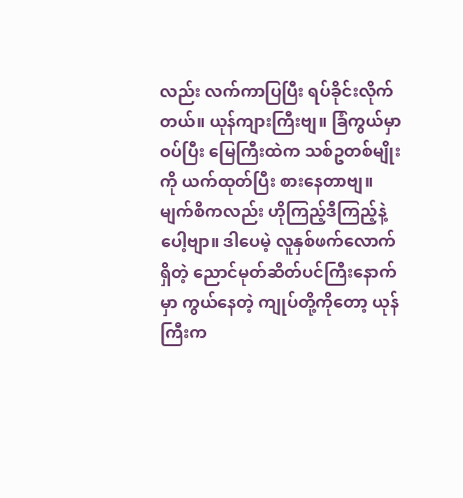လည်း လက်ကာပြပြီး ရပ်ခိုင်းလိုက်
တယ်။ ယုန်ကျားကြီးဗျ။ ခြံကွယ်မှာ
ဝပ်ပြီး မြေကြီးထဲက သစ်ဥတစ်မျိုး
ကို ယက်ထုတ်ပြီး စားနေတာဗျ။
မျက်စိကလည်း ဟိုကြည့်ဒီကြည့်နဲ့
ပေါ့ဗျာ။ ဒါပေမဲ့ လူနှစ်ဖက်လောက်
ရှိတဲ့ ညောင်မုတ်ဆိတ်ပင်ကြီးနောက်
မှာ ကွယ်နေတဲ့ ကျုပ်တို့ကိုတော့ ယုန်
ကြီးက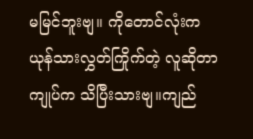မမြင်ဘူးဗျ။ ကိုတောင်လုံးက
ယုန်သားလွှတ်ကြိုက်တဲ့ လူဆိုတာ
ကျုပ်က သိပြီးသားဗျ။ကျည်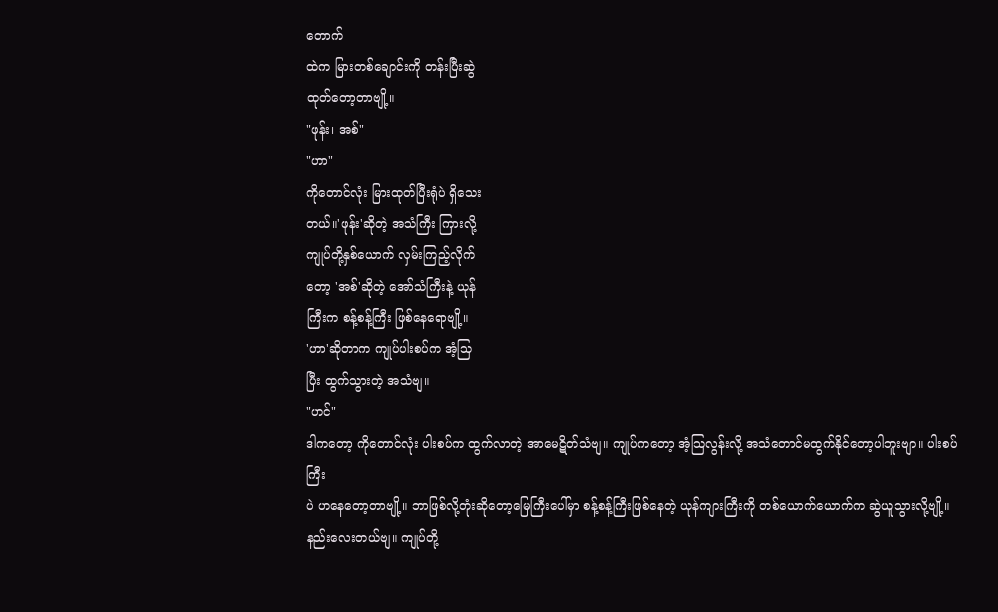တောက်
ထဲက မြားတစ်ချောင်းကို တန်းပြီးဆွဲ
ထုတ်တော့တာဗျို့။
"ဖုန်း၊ အစ်"
"ဟာ"
ကိုတောင်လုံး မြားထုတ်ပြီးရုံပဲ ရှိသေး
တယ်။'ဖုန်း'ဆိုတဲ့ အသံကြီး ကြားလို့
ကျုပ်တို့နှစ်ယောက် လှမ်းကြည့်လိုက်
တော့ 'အစ်'ဆိုတဲ့ အော်သံကြီးနဲ့ ယုန်
ကြီးက စန့်စန့်ကြီး ဖြစ်နေရောဗျို့။
'ဟာ'ဆိုတာက ကျုပ်ပါးစပ်က အံ့သြ
ပြီး ထွက်သွားတဲ့ အသံဗျ။
"ဟင်"
ဒါကတော့ ကိုတောင်လုံး ပါးစပ်က ထွက်လာတဲ့ အာမေဋိတ်သံဗျ။ ကျုပ်ကတော့ အံ့သြလွန်းလို့ အသံတောင်မထွက်နိုင်တော့ပါဘူးဗျာ။ ပါးစပ်ကြီး
ပဲ ဟနေတော့တာဗျို့။ ဘာဖြစ်လို့တုံးဆိုတော့မြေကြီးပေါ်မှာ စန့်စန့်ကြီးဖြစ်နေတဲ့ ယုန်ကျားကြီးကို တစ်ယောက်ယောက်က ဆွဲယူသွားလို့ဗျို့။
နည်းလေးတယ်ဗျ။ ကျုပ်တို့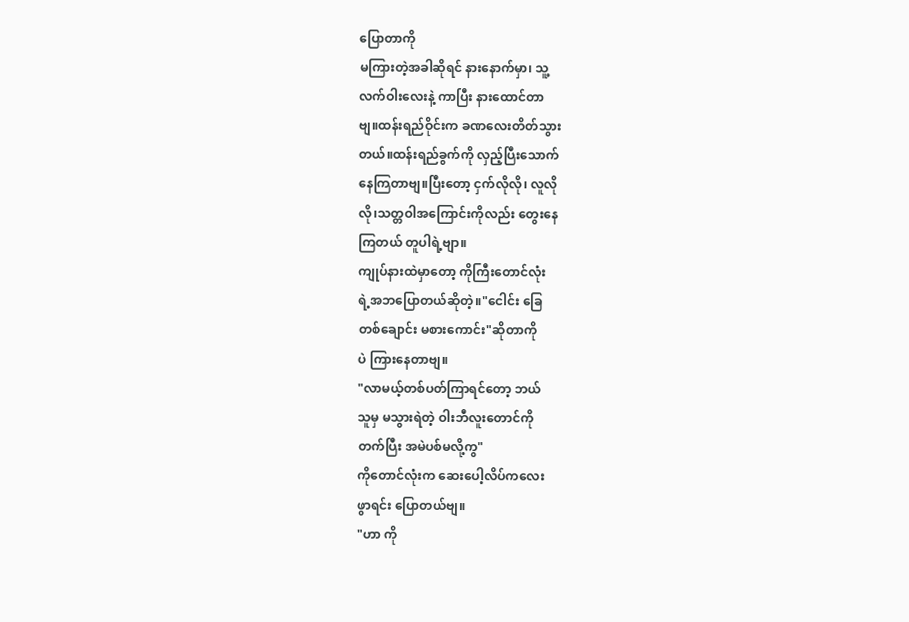ပြောတာကို
မကြားတဲ့အခါဆိုရင် နားနောက်မှာ၊ သူ့
လက်ဝါးလေးနဲ့ ကာပြီး နားထောင်တာ
ဗျ။ထန်းရည်ဝိုင်းက ခဏလေးတိတ်သွား
တယ်။ထန်းရည်ခွက်ကို လှည့်ပြီးသောက်
နေကြတာဗျ။ပြီးတော့ ငှက်လိုလို၊ လူလို
လို၊သတ္တဝါအကြောင်းကိုလည်း တွေးနေ
ကြတယ် တူပါရဲ့ဗျာ။
ကျုပ်နားထဲမှာတော့ ကိုကြီးတောင်လုံး
ရဲ့အဘပြောတယ်ဆိုတဲ့။"ငေါင်း ခြေ
တစ်ချောင်း မစားကောင်း"ဆိုတာကို
ပဲ ကြားနေတာဗျ။
"လာမယ့်တစ်ပတ်ကြာရင်တော့ ဘယ်
သူမှ မသွားရဲတဲ့ ဝါးဘီလူးတောင်ကို
တက်ပြီး အမဲပစ်မလို့ကွ"
ကိုတောင်လုံးက ဆေးပေါ့လိပ်ကလေး
ဖွာရင်း ပြောတယ်ဗျ။
"ဟာ ကို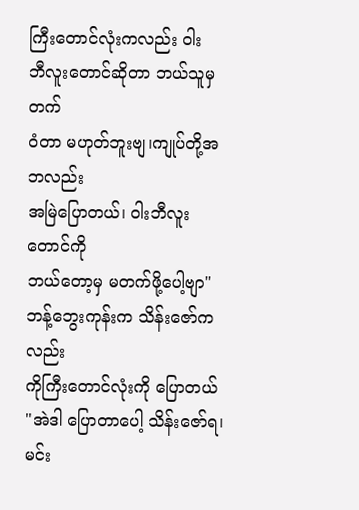ကြီးတောင်လုံးကလည်း ဝါး
ဘီလူးတောင်ဆိုတာ ဘယ်သူမှ တက်
ဝံတာ မဟုတ်ဘူးဗျ၊ကျုပ်တို့အဘလည်း
အမြဲပြောတယ်၊ ဝါးဘီလူးတောင်ကို
ဘယ်တော့မှ မတက်ဖို့ပေါ့ဗျာ"
ဘန့်ဘွေးကုန်းက သိန်းဇော်ကလည်း
ကိုကြီးတောင်လုံးကို ပြောတယ်
"အဲဒါ ပြောတာပေါ့ သိန်းဇော်ရ၊ မင်း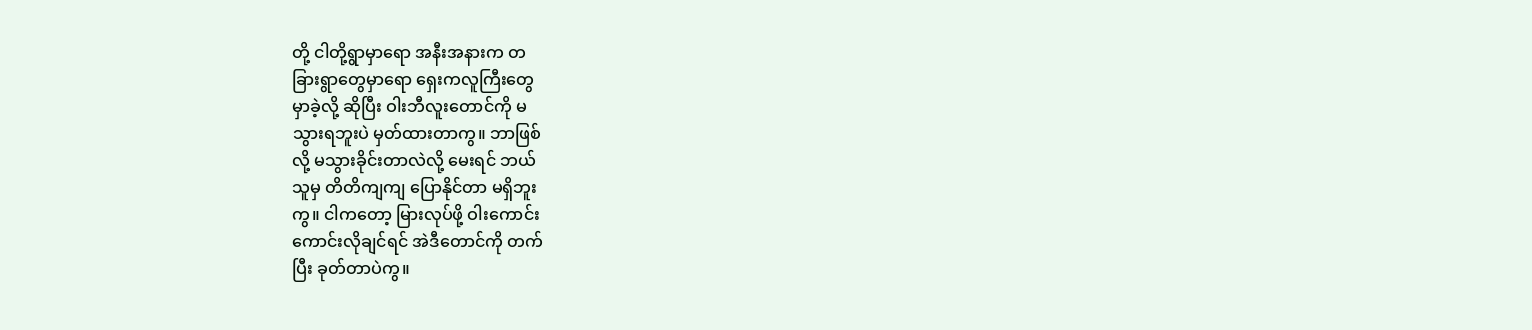တို့ ငါတို့ရွာမှာရော အနီးအနားက တ
ခြားရွာတွေမှာရော ရှေးကလူကြီးတွေ
မှာခဲ့လို့ ဆိုပြီး ဝါးဘီလူးတောင်ကို မ
သွားရဘူးပဲ မှတ်ထားတာကွ။ ဘာဖြစ်
လို့ မသွားခိုင်းတာလဲလို့ မေးရင် ဘယ်
သူမှ တိတိကျကျ ပြောနိုင်တာ မရှိဘူး
ကွ။ ငါကတော့ မြားလုပ်ဖို့ ဝါးကောင်း
ကောင်းလိုချင်ရင် အဲဒီတောင်ကို တက်
ပြီး ခုတ်တာပဲကွ။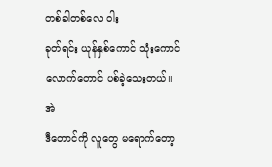တစ်ခါတစ်လေ ဝါး
ခုတ်ရင်း ယုန်နှစ်ကောင် သုံးကောင်
လောက်တောင် ပစ်ခဲ့သေးတယ်။ အဲ
ဒီတောင်ကို လူတွေ မရောက်တော့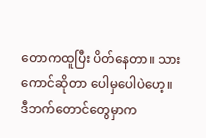တောကထူပြီး ပိတ်နေတာ။ သား
ကောင်ဆိုတာ ပေါမှပေါပဲဟေ့။
ဒီဘက်တောင်တွေမှာက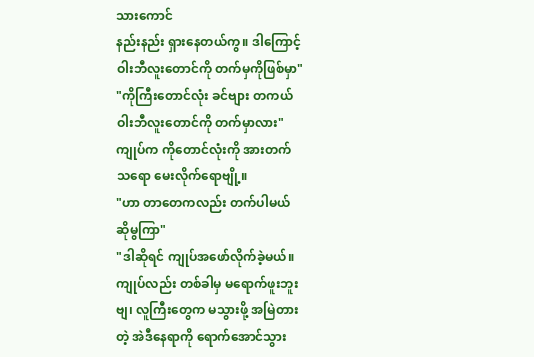သားကောင်
နည်းနည်း ရှားနေတယ်ကွ။ ဒါကြောင့်
ဝါးဘီလူးတောင်ကို တက်မှကိုဖြစ်မှာ"
"ကိုကြီးတောင်လုံး ခင်ဗျား တကယ်
ဝါးဘီလူးတောင်ကို တက်မှာလား"
ကျုပ်က ကိုတောင်လုံးကို အားတက်
သရော မေးလိုက်ရောဗျို့။
"ဟာ တာတေကလည်း တက်ပါမယ်
ဆိုမွကြာ"
"ဒါဆိုရင် ကျုပ်အဖော်လိုက်ခဲ့မယ်။
ကျုပ်လည်း တစ်ခါမှ မရောက်ဖူးဘူး
ဗျ၊ လူကြီးတွေက မသွားဖို့ အမြဲတား
တဲ့ အဲဒီနေရာကို ရောက်အောင်သွား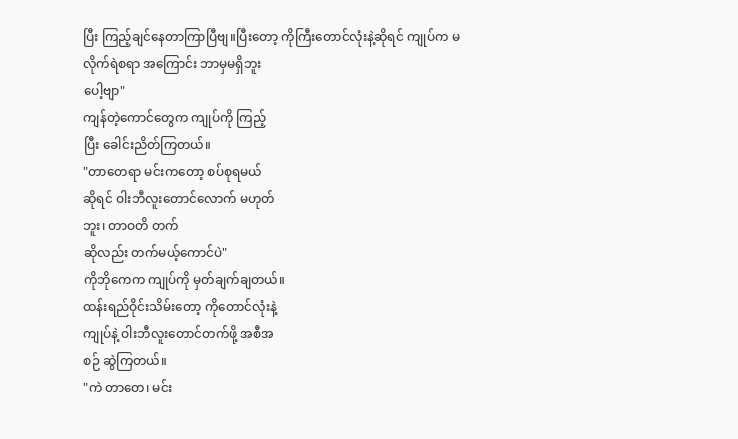ပြီး ကြည့်ချင်နေတာကြာပြီဗျ။ပြီးတော့ ကိုကြီးတောင်လုံးနဲ့ဆိုရင် ကျုပ်က မ
လိုက်ရဲစရာ အကြောင်း ဘာမှမရှိဘူး
ပေါ့ဗျာ"
ကျန်တဲ့ကောင်တွေက ကျုပ်ကို ကြည့်
ပြီး ခေါင်းညိတ်ကြတယ်။
"တာတေရာ မင်းကတော့ စပ်စုရမယ်
ဆိုရင် ဝါးဘီလူးတောင်လောက် မဟုတ်
ဘူး၊ တာဝတိ တက်
ဆိုလည်း တက်မယ့်ကောင်ပဲ"
ကိုဘိုကေက ကျုပ်ကို မှတ်ချက်ချတယ်။
ထန်းရည်ဝိုင်းသိမ်းတော့ ကိုတောင်လုံးနဲ့
ကျုပ်နဲ့ ဝါးဘီလူးတောင်တက်ဖို့ အစီအ
စဉ် ဆွဲကြတယ်။
"ကဲ တာတေ၊ မင်း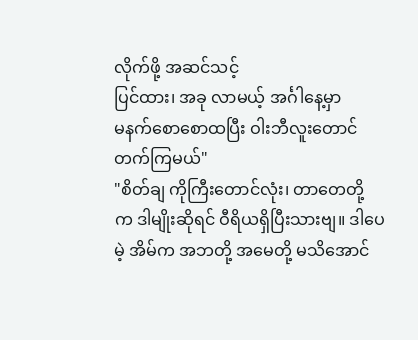လိုက်ဖို့ အဆင်သင့်
ပြင်ထား၊ အခု လာမယ့် အင်္ဂါနေ့မှာ
မနက်စောစောထပြီး ဝါးဘီလူးတောင်
တက်ကြမယ်"
"စိတ်ချ ကိုကြီးတောင်လုံး၊ တာတေတို့
က ဒါမျိုးဆိုရင် ဝီရိယရှိပြီးသားဗျ။ ဒါပေ
မဲ့ အိမ်က အဘတို့ အမေတို့ မသိအောင်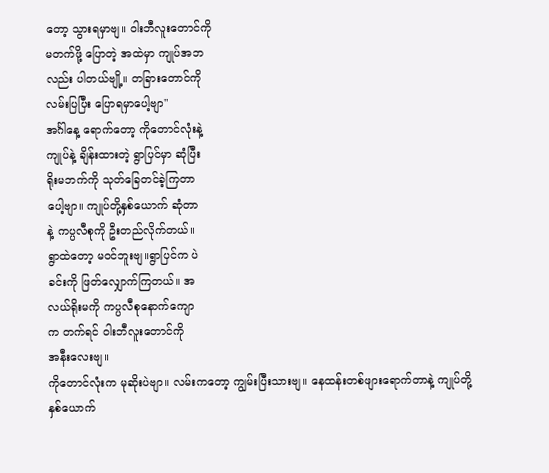တော့ သွားရမှာဗျ။ ဝါးဘီလူးတောင်ကို
မတက်ဖို့ ပြောတဲ့ အထဲမှာ ကျုပ်အဘ
လည်း ပါတယ်ဗျို့။ တခြားတောင်ကို
လမ်းပြပြီး ပြောရမှာပေါ့ဗျာ"
အင်္ဂါနေ့ ရောက်တော့ ကိုတောင်လုံးနဲ့
ကျုပ်နဲ့ ချိန်းထားတဲ့ ရွာပြင်မှာ ဆုံပြီး
ရိုးမဘက်ကို သုတ်ခြေတင်ခဲ့ကြတာ
ပေါ့ဗျာ။ ကျုပ်တို့နှစ်ယောက် ဆုံတာ
နဲ့ ကပ္ပလီစုကို ဦးတည်လိုက်တယ်။
ရွာထဲတော့ မဝင်ဘူးဗျ။ရွာပြင်က ပဲ
ခင်းကို ဖြတ်လျှောက်ကြတယ်။ အ
လယ်ရိုးမကို ကပ္ပလီစုနောက်ကျော
က တက်ရင် ဝါးဘီလူးတောင်ကို
အနီးလေးဗျ။
ကိုတောင်လုံးက မုဆိုးပဲဗျာ။ လမ်းကတော့ ကျွမ်းပြီးသားဗျ။ နေထန်းတစ်ဖျားရောက်တာနဲ့ ကျုပ်တို့နှစ်ယောက်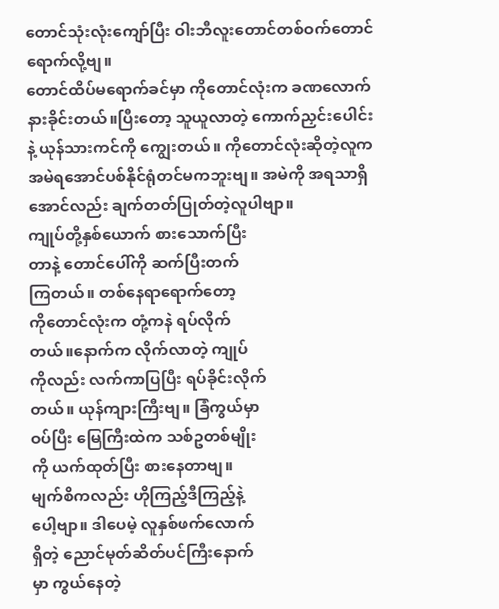တောင်သုံးလုံးကျော်ပြီး ဝါးဘီလူးတောင်တစ်ဝက်တောင် ရောက်လို့ဗျ။
တောင်ထိပ်မရောက်ခင်မှာ ကိုတောင်လုံးက ခဏလောက်နားခိုင်းတယ်။ပြီးတော့ သူယူလာတဲ့ ကောက်ညှင်းပေါင်းနဲ့ ယုန်သားကင်ကို ကျွေးတယ်။ ကိုတောင်လုံးဆိုတဲ့လူက အမဲရအောင်ပစ်နိုင်ရုံတင်မကဘူးဗျ။ အမဲကို အရသာရှိအောင်လည်း ချက်တတ်ပြုတ်တဲ့လူပါဗျာ။
ကျုပ်တို့နှစ်ယောက် စားသောက်ပြီး
တာနဲ့ တောင်ပေါ်ကို ဆက်ပြီးတက်
ကြတယ်။ တစ်နေရာရောက်တော့
ကိုတောင်လုံးက တုံ့ကနဲ ရပ်လိုက်
တယ်။နောက်က လိုက်လာတဲ့ ကျုပ်
ကိုလည်း လက်ကာပြပြီး ရပ်ခိုင်းလိုက်
တယ်။ ယုန်ကျားကြီးဗျ။ ခြံကွယ်မှာ
ဝပ်ပြီး မြေကြီးထဲက သစ်ဥတစ်မျိုး
ကို ယက်ထုတ်ပြီး စားနေတာဗျ။
မျက်စိကလည်း ဟိုကြည့်ဒီကြည့်နဲ့
ပေါ့ဗျာ။ ဒါပေမဲ့ လူနှစ်ဖက်လောက်
ရှိတဲ့ ညောင်မုတ်ဆိတ်ပင်ကြီးနောက်
မှာ ကွယ်နေတဲ့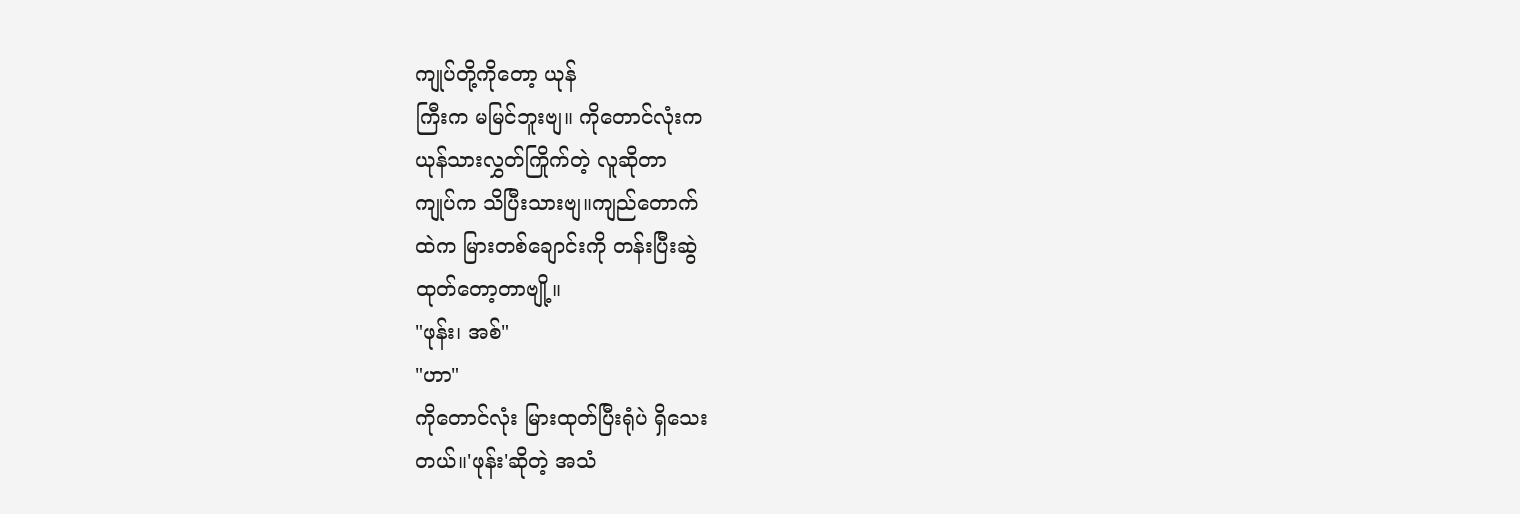ကျုပ်တို့ကိုတော့ ယုန်
ကြီးက မမြင်ဘူးဗျ။ ကိုတောင်လုံးက
ယုန်သားလွှတ်ကြိုက်တဲ့ လူဆိုတာ
ကျုပ်က သိပြီးသားဗျ။ကျည်တောက်
ထဲက မြားတစ်ချောင်းကို တန်းပြီးဆွဲ
ထုတ်တော့တာဗျို့။
"ဖုန်း၊ အစ်"
"ဟာ"
ကိုတောင်လုံး မြားထုတ်ပြီးရုံပဲ ရှိသေး
တယ်။'ဖုန်း'ဆိုတဲ့ အသံ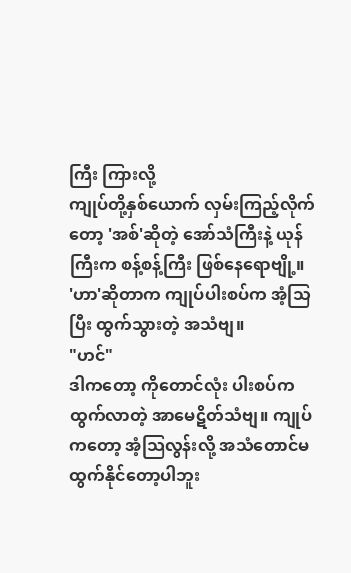ကြီး ကြားလို့
ကျုပ်တို့နှစ်ယောက် လှမ်းကြည့်လိုက်
တော့ 'အစ်'ဆိုတဲ့ အော်သံကြီးနဲ့ ယုန်
ကြီးက စန့်စန့်ကြီး ဖြစ်နေရောဗျို့။
'ဟာ'ဆိုတာက ကျုပ်ပါးစပ်က အံ့သြ
ပြီး ထွက်သွားတဲ့ အသံဗျ။
"ဟင်"
ဒါကတော့ ကိုတောင်လုံး ပါးစပ်က ထွက်လာတဲ့ အာမေဋိတ်သံဗျ။ ကျုပ်ကတော့ အံ့သြလွန်းလို့ အသံတောင်မထွက်နိုင်တော့ပါဘူး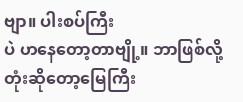ဗျာ။ ပါးစပ်ကြီး
ပဲ ဟနေတော့တာဗျို့။ ဘာဖြစ်လို့တုံးဆိုတော့မြေကြီး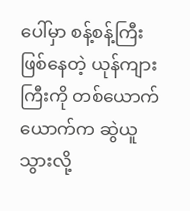ပေါ်မှာ စန့်စန့်ကြီးဖြစ်နေတဲ့ ယုန်ကျားကြီးကို တစ်ယောက်ယောက်က ဆွဲယူသွားလို့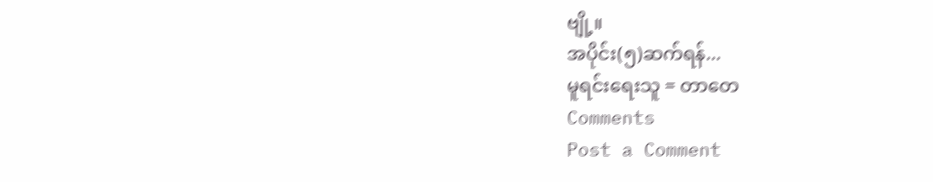ဗျို့။
အပိုင်း(၅)ဆက်ရန်...
မူရင်းရေးသူ = တာတေ
Comments
Post a Comment